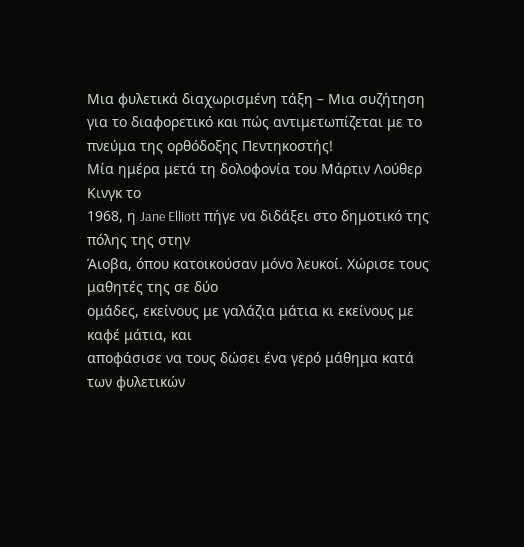Μια φυλετικά διαχωρισμένη τάξη – Μια συζήτηση για το διαφορετικό και πώς αντιμετωπίζεται με το πνεύμα της ορθόδοξης Πεντηκοστής!
Μία ημέρα μετά τη δολοφονία του Μάρτιν Λούθερ Κινγκ το
1968, η Jane Elliott πήγε να διδάξει στο δημοτικό της πόλης της στην
Άιοβα, όπου κατοικούσαν μόνο λευκοί. Χώρισε τους μαθητές της σε δύο
ομάδες, εκείνους με γαλάζια μάτια κι εκείνους με καφέ μάτια, και
αποφάσισε να τους δώσει ένα γερό μάθημα κατά των φυλετικών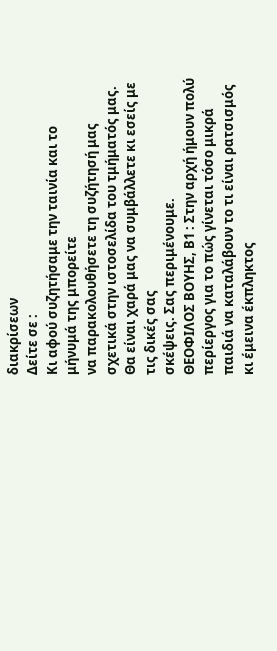διακρίσεων
Δείτε σε :
Κι αφού συζητήσαμε την ταινία και το μήνυμά της μπορείτε
να παρακολουθήσετε τη συζήτησή μας σχετικά στην ιστοσελίδα του τμήματός μας.
Θα είναι χαρά μας να συμβάλλετε κι εσείς με τις δικές σας
σκέψεις. Σας περιμένουμε.
ΘΕΟΦΙΛΟΣ ΒΟΥΗΣ, Β1 : Στην αρχή ήμουν πολύ περίεργος για το πώς γίνεται τόσο μικρά παιδιά να καταλάβουν το τι είναι ρατσισμός κι έμεινα έκπληκτος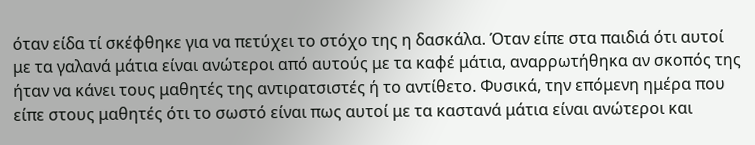όταν είδα τί σκέφθηκε για να πετύχει το στόχο της η δασκάλα. Όταν είπε στα παιδιά ότι αυτοί με τα γαλανά μάτια είναι ανώτεροι από αυτούς με τα καφέ μάτια, αναρρωτήθηκα αν σκοπός της ήταν να κάνει τους μαθητές της αντιρατσιστές ή το αντίθετο. Φυσικά, την επόμενη ημέρα που είπε στους μαθητές ότι το σωστό είναι πως αυτοί με τα καστανά μάτια είναι ανώτεροι και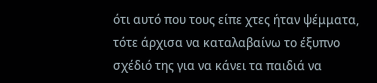ότι αυτό που τους είπε χτες ήταν ψέμματα, τότε άρχισα να καταλαβαίνω το έξυπνο σχέδιό της για να κάνει τα παιδιά να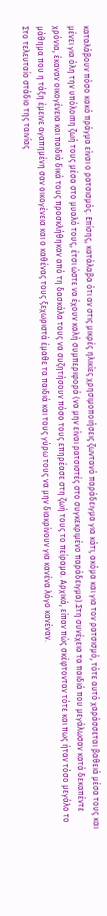καταλάβουν πόσο κακό πράγμα είναι ο ρατσισμός. Επίσης, κατάλαβα ότι αν στις μικρές ηλικίες χρησιμοποιήσεις ζωντανό παράδειγμα για κάτι, ακόμα και για τον ρατσισμό, τότε αυτό χαράσσεται βαθειά μέσα τους και μένει για όλη την υπόλοιπη ζωή τους μέσα στο μυαλό τους, έτσι ώστε να έχουν καλή συμπεριφορά (να μην είναι ρατσιστές στο συγκεκριμένο παράδειγμα).Στη συνέχεια τα παιδιά που μεγάλωσαν κατά δεκαπέντε χρόνια, έκαναν οικογένεια και παιδιά δικά τους προσκλήθηκαν από τη δασκάλα τους να συζητήσουν πόσο τους επηρέασε στη ζωή τους το πείραμα. Αρχικά, είπαν πώς σκέφτονταν τότε και πως ήταν τόσο μεγάλο το μάθημα που η τάξη έμεινε αγαπημένη σαν οικογένεια και ο καθένας τους ξεχωριστά έμαθε τα παιδιά και τους γύρω τους να μην διακρίνουν για κανένα λόγο κανέναν.
Στο τελευταίο στάδιο της ταινίας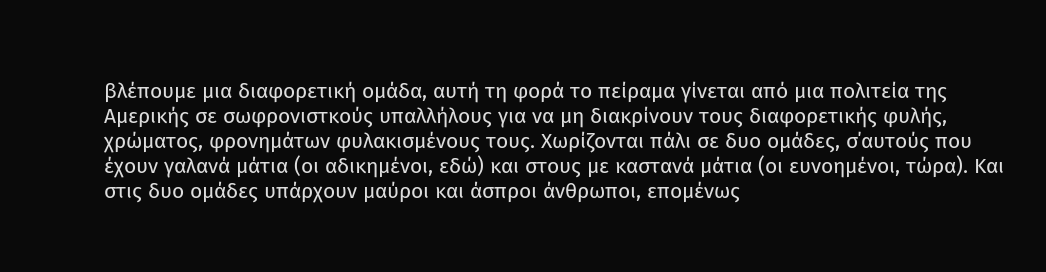βλέπουμε μια διαφορετική ομάδα, αυτή τη φορά το πείραμα γίνεται από μια πολιτεία της Αμερικής σε σωφρονιστκούς υπαλλήλους για να μη διακρίνουν τους διαφορετικής φυλής, χρώματος, φρονημάτων φυλακισμένους τους. Χωρίζονται πάλι σε δυο ομάδες, σ΄αυτούς που έχουν γαλανά μάτια (οι αδικημένοι, εδώ) και στους με καστανά μάτια (οι ευνοημένοι, τώρα). Και στις δυο ομάδες υπάρχουν μαύροι και άσπροι άνθρωποι, επομένως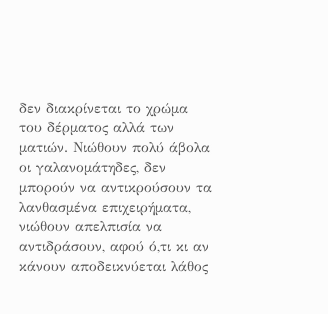δεν διακρίνεται το χρώμα του δέρματος αλλά των ματιών. Νιώθουν πολύ άβολα οι γαλανομάτηδες, δεν μπορούν να αντικρούσουν τα λανθασμένα επιχειρήματα, νιώθουν απελπισία να αντιδράσουν, αφού ό,τι κι αν κάνουν αποδεικνύεται λάθος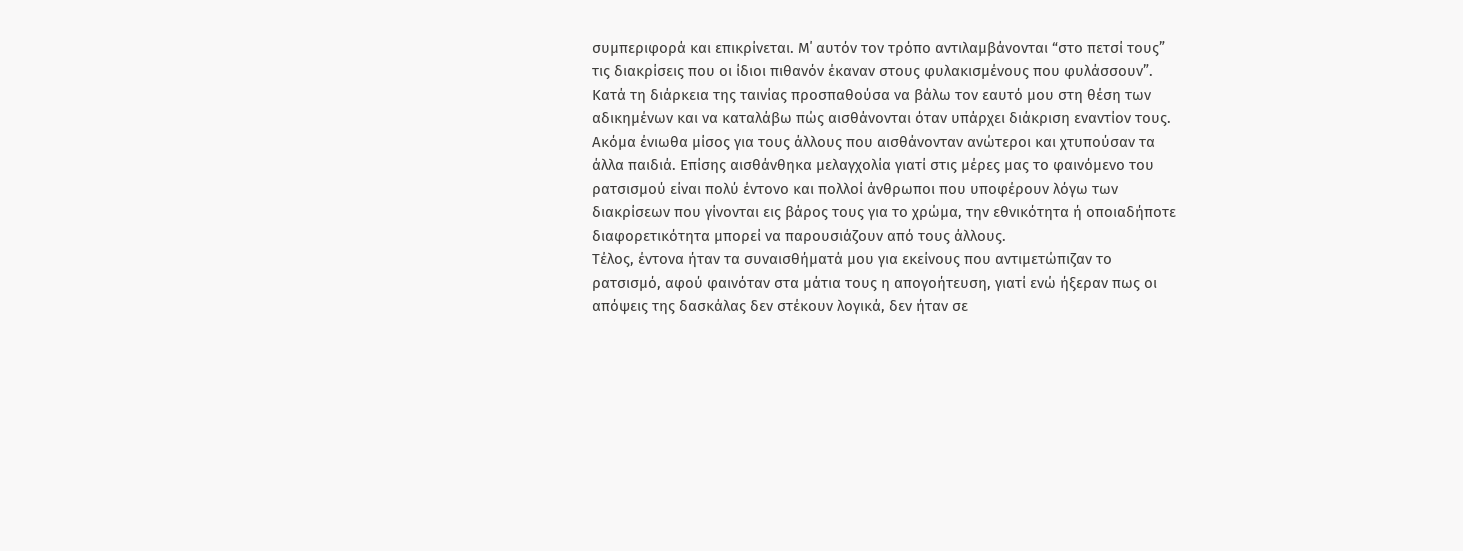συμπεριφορά και επικρίνεται. Μ΄ αυτόν τον τρόπο αντιλαμβάνονται “στο πετσί τους” τις διακρίσεις που οι ίδιοι πιθανόν έκαναν στους φυλακισμένους που φυλάσσουν”.
Κατά τη διάρκεια της ταινίας προσπαθούσα να βάλω τον εαυτό μου στη θέση των αδικημένων και να καταλάβω πώς αισθάνονται όταν υπάρχει διάκριση εναντίον τους. Ακόμα ένιωθα μίσος για τους άλλους που αισθάνονταν ανώτεροι και χτυπούσαν τα άλλα παιδιά. Επίσης αισθάνθηκα μελαγχολία γιατί στις μέρες μας το φαινόμενο του ρατσισμού είναι πολύ έντονο και πολλοί άνθρωποι που υποφέρουν λόγω των διακρίσεων που γίνονται εις βάρος τους για το χρώμα, την εθνικότητα ή οποιαδήποτε διαφορετικότητα μπορεί να παρουσιάζουν από τους άλλους.
Τέλος, έντονα ήταν τα συναισθήματά μου για εκείνους που αντιμετώπιζαν το ρατσισμό, αφού φαινόταν στα μάτια τους η απογοήτευση, γιατί ενώ ήξεραν πως οι απόψεις της δασκάλας δεν στέκουν λογικά, δεν ήταν σε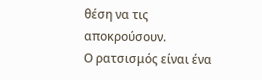θέση να τις αποκρούσουν.
Ο ρατσισμός είναι ένα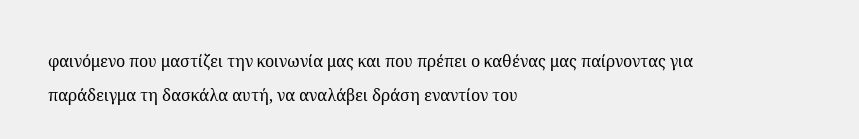φαινόμενο που μαστίζει την κοινωνία μας και που πρέπει ο καθένας μας παίρνοντας για παράδειγμα τη δασκάλα αυτή, να αναλάβει δράση εναντίον του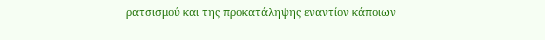ρατσισμού και της προκατάληψης εναντίον κάποιων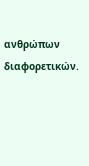ανθρώπων διαφορετικών.